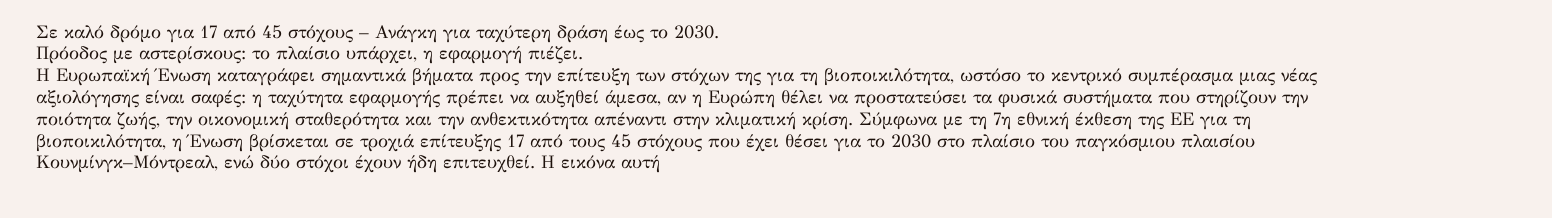Σε καλό δρόμο για 17 από 45 στόχους – Ανάγκη για ταχύτερη δράση έως το 2030.
Πρόοδος με αστερίσκους: το πλαίσιο υπάρχει, η εφαρμογή πιέζει.
Η Ευρωπαϊκή Ένωση καταγράφει σημαντικά βήματα προς την επίτευξη των στόχων της για τη βιοποικιλότητα, ωστόσο το κεντρικό συμπέρασμα μιας νέας αξιολόγησης είναι σαφές: η ταχύτητα εφαρμογής πρέπει να αυξηθεί άμεσα, αν η Ευρώπη θέλει να προστατεύσει τα φυσικά συστήματα που στηρίζουν την ποιότητα ζωής, την οικονομική σταθερότητα και την ανθεκτικότητα απέναντι στην κλιματική κρίση. Σύμφωνα με τη 7η εθνική έκθεση της ΕΕ για τη βιοποικιλότητα, η Ένωση βρίσκεται σε τροχιά επίτευξης 17 από τους 45 στόχους που έχει θέσει για το 2030 στο πλαίσιο του παγκόσμιου πλαισίου Κουνμίνγκ–Μόντρεαλ, ενώ δύο στόχοι έχουν ήδη επιτευχθεί. Η εικόνα αυτή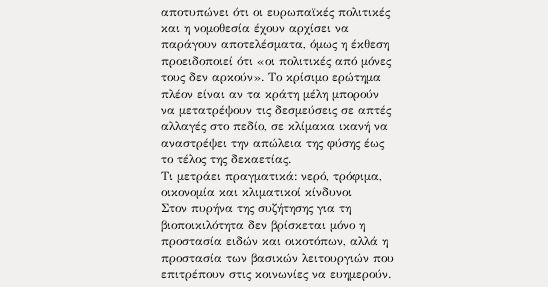αποτυπώνει ότι οι ευρωπαϊκές πολιτικές και η νομοθεσία έχουν αρχίσει να παράγουν αποτελέσματα, όμως η έκθεση προειδοποιεί ότι «οι πολιτικές από μόνες τους δεν αρκούν». Το κρίσιμο ερώτημα πλέον είναι αν τα κράτη μέλη μπορούν να μετατρέψουν τις δεσμεύσεις σε απτές αλλαγές στο πεδίο, σε κλίμακα ικανή να αναστρέψει την απώλεια της φύσης έως το τέλος της δεκαετίας.
Τι μετράει πραγματικά: νερό, τρόφιμα, οικονομία και κλιματικοί κίνδυνοι
Στον πυρήνα της συζήτησης για τη βιοποικιλότητα δεν βρίσκεται μόνο η προστασία ειδών και οικοτόπων, αλλά η προστασία των βασικών λειτουργιών που επιτρέπουν στις κοινωνίες να ευημερούν.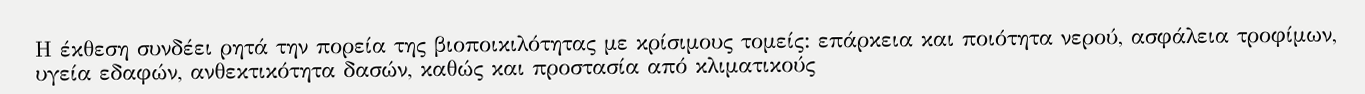Η έκθεση συνδέει ρητά την πορεία της βιοποικιλότητας με κρίσιμους τομείς: επάρκεια και ποιότητα νερού, ασφάλεια τροφίμων, υγεία εδαφών, ανθεκτικότητα δασών, καθώς και προστασία από κλιματικούς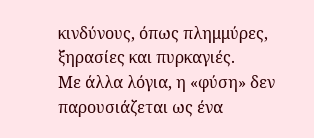κινδύνους, όπως πλημμύρες, ξηρασίες και πυρκαγιές.
Με άλλα λόγια, η «φύση» δεν παρουσιάζεται ως ένα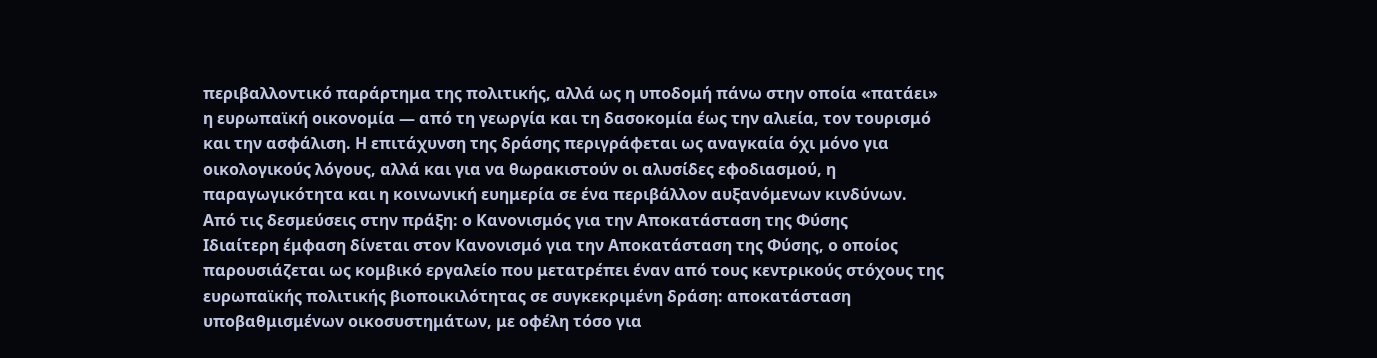περιβαλλοντικό παράρτημα της πολιτικής, αλλά ως η υποδομή πάνω στην οποία «πατάει» η ευρωπαϊκή οικονομία — από τη γεωργία και τη δασοκομία έως την αλιεία, τον τουρισμό και την ασφάλιση. Η επιτάχυνση της δράσης περιγράφεται ως αναγκαία όχι μόνο για οικολογικούς λόγους, αλλά και για να θωρακιστούν οι αλυσίδες εφοδιασμού, η παραγωγικότητα και η κοινωνική ευημερία σε ένα περιβάλλον αυξανόμενων κινδύνων.
Από τις δεσμεύσεις στην πράξη: ο Κανονισμός για την Αποκατάσταση της Φύσης
Ιδιαίτερη έμφαση δίνεται στον Κανονισμό για την Αποκατάσταση της Φύσης, ο οποίος παρουσιάζεται ως κομβικό εργαλείο που μετατρέπει έναν από τους κεντρικούς στόχους της ευρωπαϊκής πολιτικής βιοποικιλότητας σε συγκεκριμένη δράση: αποκατάσταση υποβαθμισμένων οικοσυστημάτων, με οφέλη τόσο για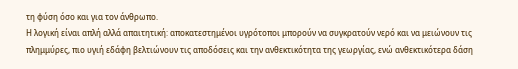τη φύση όσο και για τον άνθρωπο.
Η λογική είναι απλή αλλά απαιτητική: αποκατεστημένοι υγρότοποι μπορούν να συγκρατούν νερό και να μειώνουν τις πλημμύρες, πιο υγιή εδάφη βελτιώνουν τις αποδόσεις και την ανθεκτικότητα της γεωργίας, ενώ ανθεκτικότερα δάση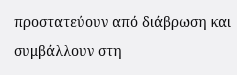προστατεύουν από διάβρωση και συμβάλλουν στη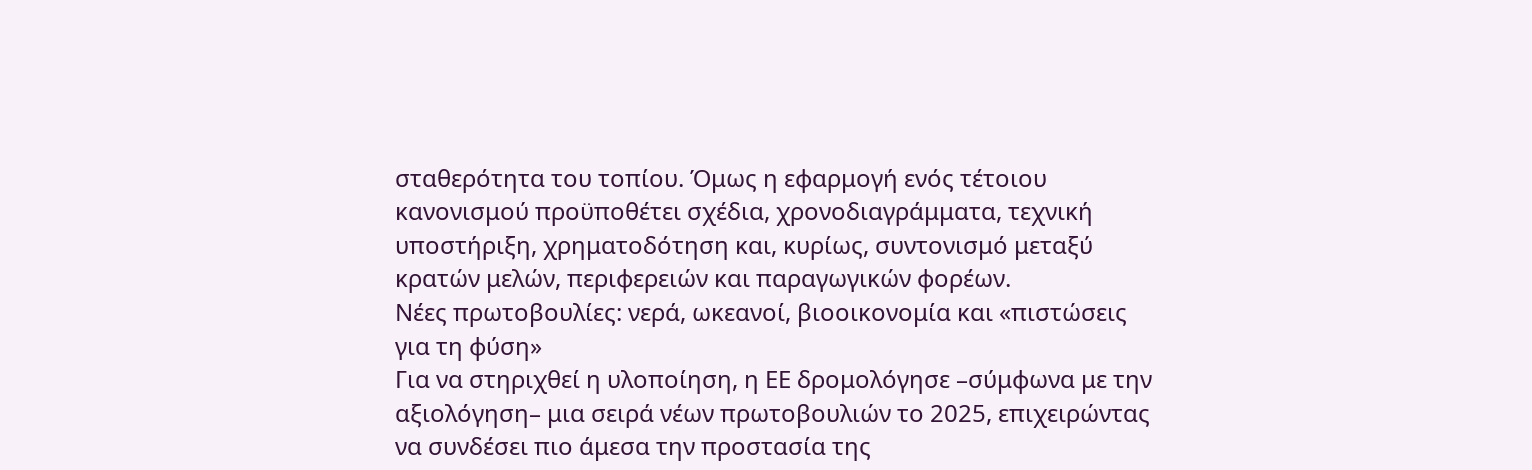σταθερότητα του τοπίου. Όμως η εφαρμογή ενός τέτοιου κανονισμού προϋποθέτει σχέδια, χρονοδιαγράμματα, τεχνική υποστήριξη, χρηματοδότηση και, κυρίως, συντονισμό μεταξύ κρατών μελών, περιφερειών και παραγωγικών φορέων.
Νέες πρωτοβουλίες: νερά, ωκεανοί, βιοοικονομία και «πιστώσεις για τη φύση»
Για να στηριχθεί η υλοποίηση, η ΕΕ δρομολόγησε –σύμφωνα με την αξιολόγηση– μια σειρά νέων πρωτοβουλιών το 2025, επιχειρώντας να συνδέσει πιο άμεσα την προστασία της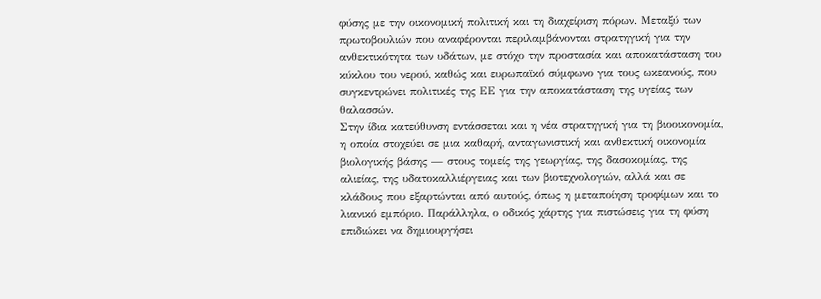φύσης με την οικονομική πολιτική και τη διαχείριση πόρων. Μεταξύ των πρωτοβουλιών που αναφέρονται περιλαμβάνονται στρατηγική για την ανθεκτικότητα των υδάτων, με στόχο την προστασία και αποκατάσταση του κύκλου του νερού, καθώς και ευρωπαϊκό σύμφωνο για τους ωκεανούς, που συγκεντρώνει πολιτικές της ΕΕ για την αποκατάσταση της υγείας των θαλασσών.
Στην ίδια κατεύθυνση εντάσσεται και η νέα στρατηγική για τη βιοοικονομία, η οποία στοχεύει σε μια καθαρή, ανταγωνιστική και ανθεκτική οικονομία βιολογικής βάσης — στους τομείς της γεωργίας, της δασοκομίας, της αλιείας, της υδατοκαλλιέργειας και των βιοτεχνολογιών, αλλά και σε κλάδους που εξαρτώνται από αυτούς, όπως η μεταποίηση τροφίμων και το λιανικό εμπόριο. Παράλληλα, ο οδικός χάρτης για πιστώσεις για τη φύση επιδιώκει να δημιουργήσει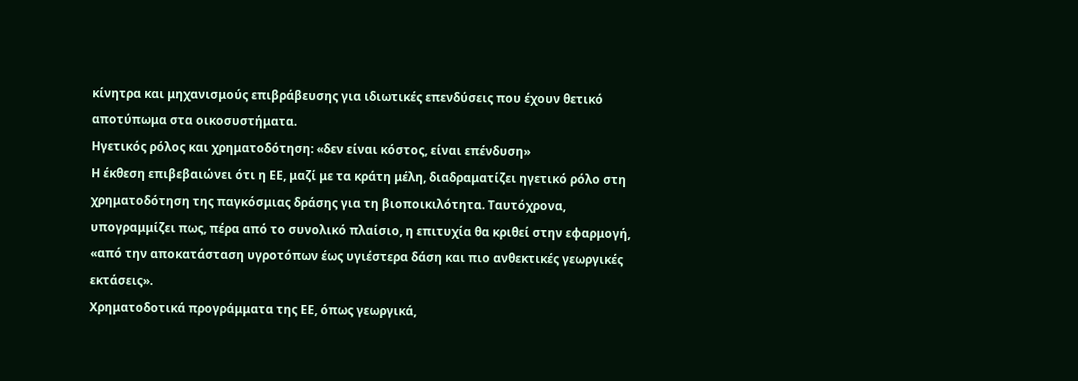κίνητρα και μηχανισμούς επιβράβευσης για ιδιωτικές επενδύσεις που έχουν θετικό αποτύπωμα στα οικοσυστήματα.
Ηγετικός ρόλος και χρηματοδότηση: «δεν είναι κόστος, είναι επένδυση»
Η έκθεση επιβεβαιώνει ότι η ΕΕ, μαζί με τα κράτη μέλη, διαδραματίζει ηγετικό ρόλο στη χρηματοδότηση της παγκόσμιας δράσης για τη βιοποικιλότητα. Ταυτόχρονα, υπογραμμίζει πως, πέρα από το συνολικό πλαίσιο, η επιτυχία θα κριθεί στην εφαρμογή, «από την αποκατάσταση υγροτόπων έως υγιέστερα δάση και πιο ανθεκτικές γεωργικές εκτάσεις».
Χρηματοδοτικά προγράμματα της ΕΕ, όπως γεωργικά,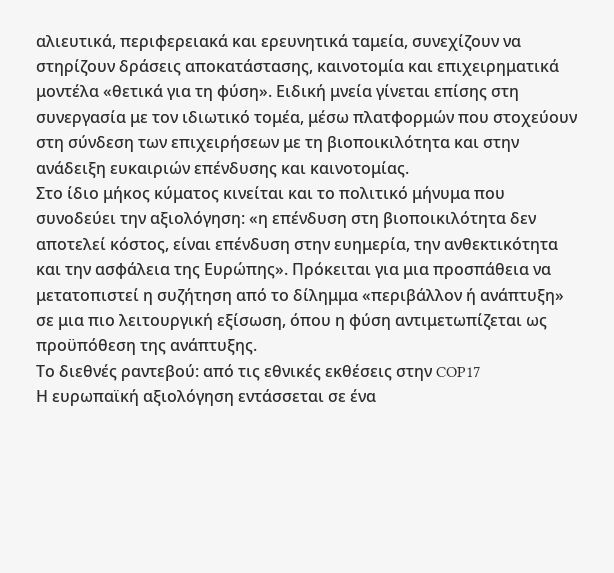αλιευτικά, περιφερειακά και ερευνητικά ταμεία, συνεχίζουν να στηρίζουν δράσεις αποκατάστασης, καινοτομία και επιχειρηματικά μοντέλα «θετικά για τη φύση». Ειδική μνεία γίνεται επίσης στη συνεργασία με τον ιδιωτικό τομέα, μέσω πλατφορμών που στοχεύουν στη σύνδεση των επιχειρήσεων με τη βιοποικιλότητα και στην ανάδειξη ευκαιριών επένδυσης και καινοτομίας.
Στο ίδιο μήκος κύματος κινείται και το πολιτικό μήνυμα που συνοδεύει την αξιολόγηση: «η επένδυση στη βιοποικιλότητα δεν αποτελεί κόστος, είναι επένδυση στην ευημερία, την ανθεκτικότητα και την ασφάλεια της Ευρώπης». Πρόκειται για μια προσπάθεια να μετατοπιστεί η συζήτηση από το δίλημμα «περιβάλλον ή ανάπτυξη» σε μια πιο λειτουργική εξίσωση, όπου η φύση αντιμετωπίζεται ως προϋπόθεση της ανάπτυξης.
Το διεθνές ραντεβού: από τις εθνικές εκθέσεις στην COP17
Η ευρωπαϊκή αξιολόγηση εντάσσεται σε ένα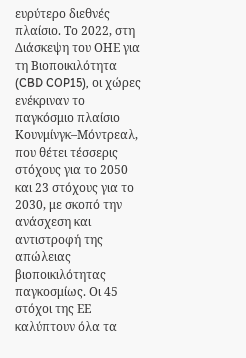ευρύτερο διεθνές πλαίσιο. Το 2022, στη Διάσκεψη του ΟΗΕ για τη Βιοποικιλότητα (CBD COP15), οι χώρες ενέκριναν το παγκόσμιο πλαίσιο Κουνμίνγκ–Μόντρεαλ, που θέτει τέσσερις στόχους για το 2050 και 23 στόχους για το 2030, με σκοπό την ανάσχεση και αντιστροφή της απώλειας βιοποικιλότητας παγκοσμίως. Οι 45 στόχοι της ΕΕ καλύπτουν όλα τα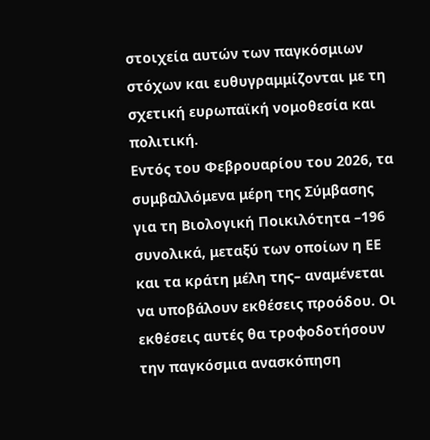στοιχεία αυτών των παγκόσμιων στόχων και ευθυγραμμίζονται με τη σχετική ευρωπαϊκή νομοθεσία και πολιτική.
Εντός του Φεβρουαρίου του 2026, τα συμβαλλόμενα μέρη της Σύμβασης για τη Βιολογική Ποικιλότητα –196 συνολικά, μεταξύ των οποίων η ΕΕ και τα κράτη μέλη της– αναμένεται να υποβάλουν εκθέσεις προόδου. Οι εκθέσεις αυτές θα τροφοδοτήσουν την παγκόσμια ανασκόπηση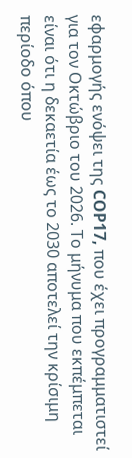εφαρμογής ενόψει της COP17, που έχει προγραμματιστεί για τον Οκτώβριο του 2026. Το μήνυμα που εκπέμπεται είναι ότι η δεκαετία έως το 2030 αποτελεί την κρίσιμη περίοδο όπου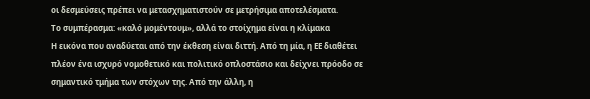οι δεσμεύσεις πρέπει να μετασχηματιστούν σε μετρήσιμα αποτελέσματα.
Το συμπέρασμα: «καλό μομέντουμ», αλλά το στοίχημα είναι η κλίμακα
Η εικόνα που αναδύεται από την έκθεση είναι διττή. Από τη μία, η ΕΕ διαθέτει πλέον ένα ισχυρό νομοθετικό και πολιτικό οπλοστάσιο και δείχνει πρόοδο σε σημαντικό τμήμα των στόχων της. Από την άλλη, η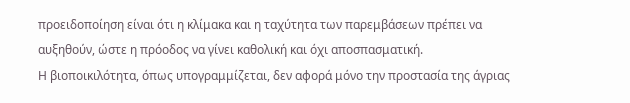προειδοποίηση είναι ότι η κλίμακα και η ταχύτητα των παρεμβάσεων πρέπει να αυξηθούν, ώστε η πρόοδος να γίνει καθολική και όχι αποσπασματική.
Η βιοποικιλότητα, όπως υπογραμμίζεται, δεν αφορά μόνο την προστασία της άγριας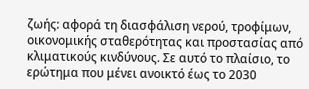ζωής: αφορά τη διασφάλιση νερού, τροφίμων, οικονομικής σταθερότητας και προστασίας από κλιματικούς κινδύνους. Σε αυτό το πλαίσιο, το ερώτημα που μένει ανοικτό έως το 2030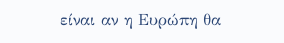είναι αν η Ευρώπη θα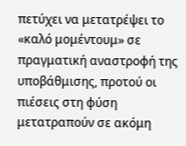πετύχει να μετατρέψει το «καλό μομέντουμ» σε πραγματική αναστροφή της υποβάθμισης, προτού οι πιέσεις στη φύση μετατραπούν σε ακόμη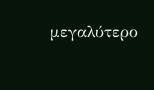μεγαλύτερο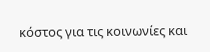κόστος για τις κοινωνίες και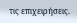τις επιχειρήσεις.